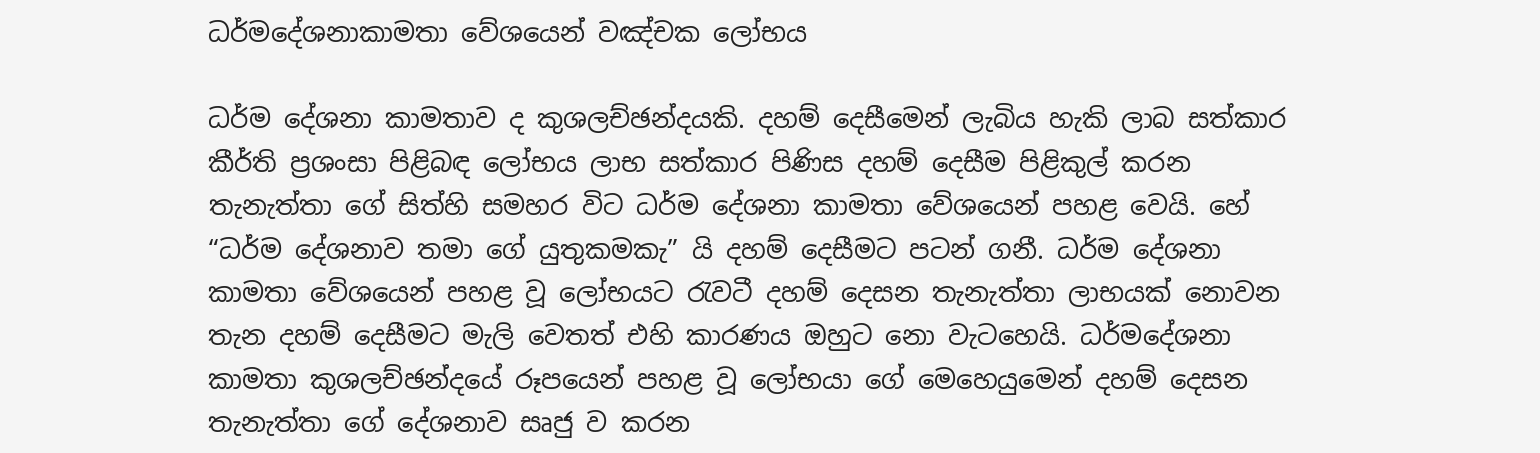ධර්මදේශනාකාමතා වේශයෙන් වඤ්චක ලෝභය

ධර්ම දේශනා කාමතාව ද කුශලච්ඡන්දයකි. දහම් දෙසීමෙන් ලැබිය හැකි ලාබ සත්කාර කීර්ති ප්‍ර‍ශංසා පිළිබඳ ලෝභය ලාභ සත්කාර පිණිස දහම් දෙසීම පිළිකුල් කරන තැනැත්තා ගේ සිත්හි සමහර විට ධර්ම දේශනා කාමතා වේශයෙන් පහළ වෙයි. හේ “ධර්ම දේශනාව තමා ගේ යුතුකමකැ” යි දහම් දෙසීමට පටන් ගනී. ධර්ම දේශනා කාමතා වේශයෙන් පහළ වූ ලෝභයට රැවටී දහම් දෙසන තැනැත්තා ලාභයක් නොවන තැන දහම් දෙසීමට මැලි වෙතත් එහි කාරණය ඔහුට නො වැටහෙයි. ධර්මදේශනා කාමතා කුශලච්ඡන්දයේ රූපයෙන් පහළ වූ ලෝභයා ගේ මෙහෙයුමෙන් දහම් දෙසන තැනැත්තා ගේ දේශනාව සෘජු ව කරන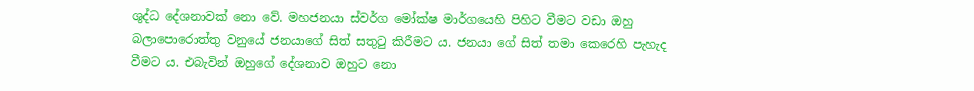ශුද්ධ දේශනාවක් නො වේ. මහජනයා ස්වර්ග මෝක්ෂ මාර්ගයෙහි පිහිට වීමට වඩා ඔහු බලාපොරොත්තු වනුයේ ජනයාගේ සිත් සතුටු කිරීමට ය. ජනයා ගේ සිත් තමා කෙරෙහි පැහැද වීමට ය. එබැවින් ඔහුගේ දේශනාව ඔහුට නො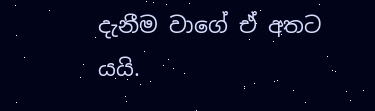දැනීම වාගේ ඒ අතට යයි.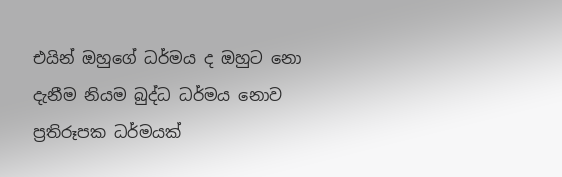එයින් ඔහුගේ ධර්මය ද ඔහුට නො දැනීම නියම බුද්ධ ධර්මය නොව ප්‍ර‍තිරූපක ධර්මයක්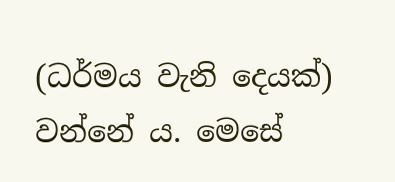(ධර්මය වැනි දෙයක්) වන්නේ ය. මෙසේ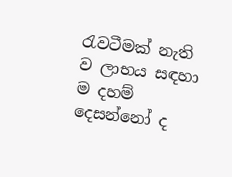රැවටීමක් නැති ව ලාභය සඳහා ම දහම් දෙසන්නෝ ද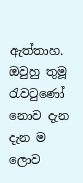ඇත්තාහ. ඔවුහු තුමූ රැවටුණෝ නොව දැන දැන ම ලොව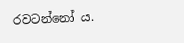රවටන්නෝ ය.